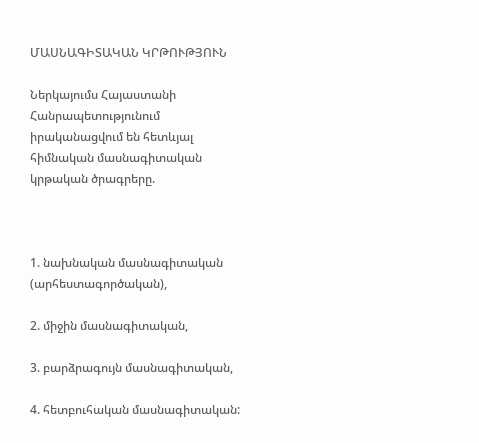ՄԱՍՆԱԳԻՏԱԿԱՆ ԿՐԹՈՒԹՅՈՒՆ

Ներկայումս Հայաստանի Հանրապետությունում իրականացվում են հետևյալ հիմնական մասնագիտական կրթական ծրագրերը.



1. նախնական մասնագիտական (արհեստագործական),

2. միջին մասնագիտական,

3. բարձրագույն մասնագիտական,

4. հետբուհական մասնագիտական: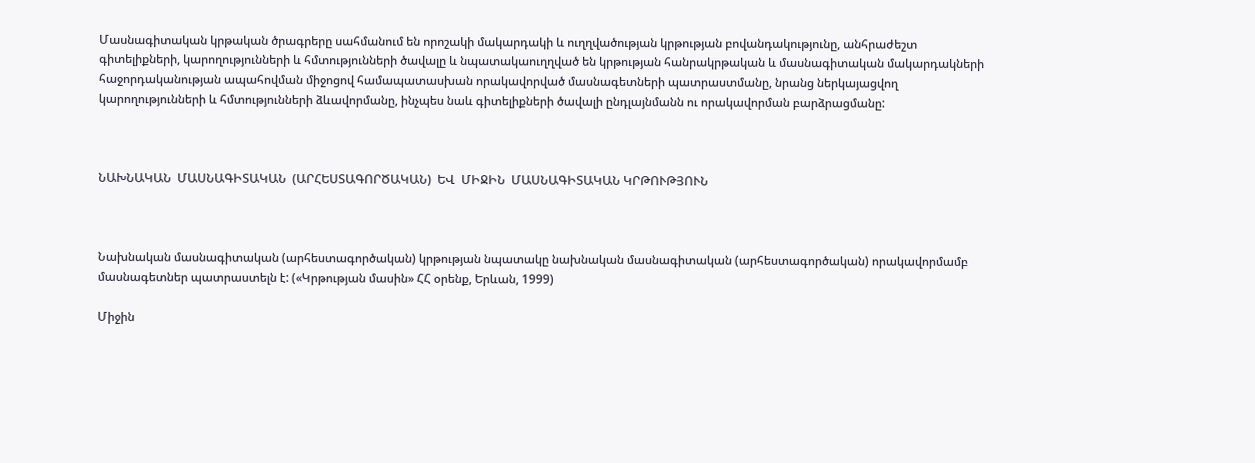Մասնագիտական կրթական ծրագրերը սահմանում են որոշակի մակարդակի և ուղղվածության կրթության բովանդակությունը, անհրաժեշտ գիտելիքների, կարողությունների և հմտությունների ծավալը և նպատակաուղղված են կրթության հանրակրթական և մասնագիտական մակարդակների հաջորդականության ապահովման միջոցով համապատասխան որակավորված մասնագետների պատրաստմանը, նրանց ներկայացվող կարողությունների և հմտությունների ձևավորմանը, ինչպես նաև գիտելիքների ծավալի ընդլայնմանն ու որակավորման բարձրացմանը:



ՆԱԽՆԱԿԱՆ  ՄԱՍՆԱԳԻՏԱԿԱՆ  (ԱՐՀԵՍՏԱԳՈՐԾԱԿԱՆ)  ԵՎ  ՄԻՋԻՆ  ՄԱՍՆԱԳԻՏԱԿԱՆ ԿՐԹՈՒԹՅՈՒՆ



Նախնական մասնագիտական (արհեստագործական) կրթության նպատակը նախնական մասնագիտական (արհեստագործական) որակավորմամբ մասնագետներ պատրաստելն է: («Կրթության մասին» ՀՀ օրենք, Երևան, 1999)

Միջին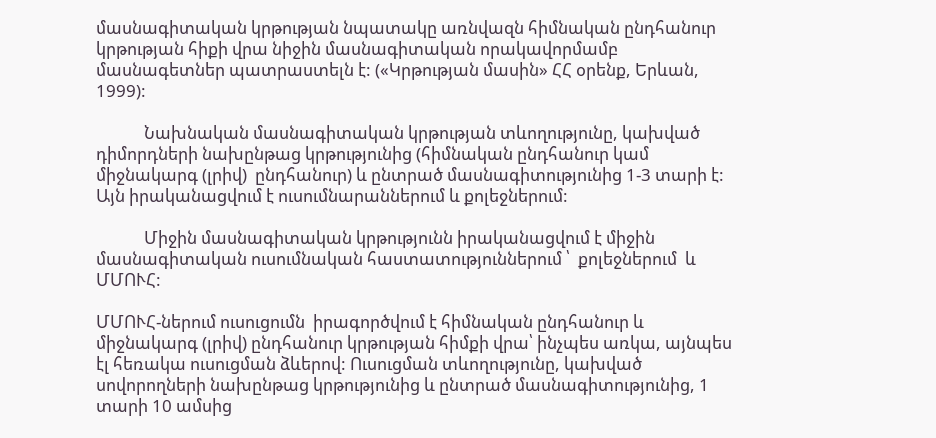մասնագիտական կրթության նպատակը առնվազն հիմնական ընդհանուր կրթության հիքի վրա նիջին մասնագիտական որակավորմամբ մասնագետներ պատրաստելն է: («Կրթության մասին» ՀՀ օրենք, Երևան, 1999):

            Նախնական մասնագիտական կրթության տևողությունը, կախված դիմորդների նախընթաց կրթությունից (հիմնական ընդհանուր կամ միջնակարգ (լրիվ)  ընդհանուր) և ընտրած մասնագիտությունից 1-3 տարի է: Այն իրականացվում է ուսումնարաններում և քոլեջներում:

            Միջին մասնագիտական կրթությունն իրականացվում է միջին մասնագիտական ուսումնական հաստատություններում ՝  քոլեջներում  և ՄՄՈՒՀ:

ՄՄՈՒՀ-ներում ուսուցումն  իրագործվում է հիմնական ընդհանուր և միջնակարգ (լրիվ) ընդհանուր կրթության հիմքի վրա՝ ինչպես առկա, այնպես էլ հեռակա ուսուցման ձևերով: Ուսուցման տևողությունը, կախված սովորողների նախընթաց կրթությունից և ընտրած մասնագիտությունից, 1 տարի 10 ամսից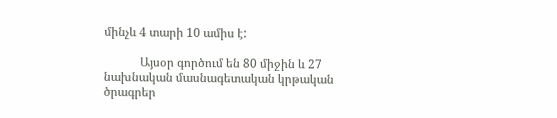մինչև 4 տարի 10 ամիս է:

            Այսօր գործում են 80 միջին և 27 նախնական մասնագետական կրթական ծրագրեր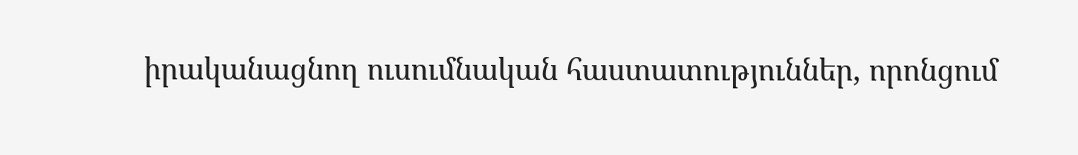իրականացնող ուսումնական հաստատություններ, որոնցում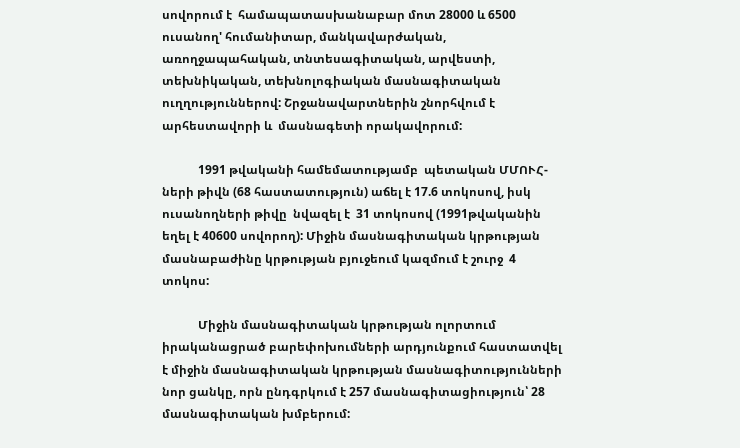սովորում է  համապատասխանաբար մոտ 28000 և 6500 ուսանող' հումանիտար, մանկավարժական, առողջապահական, տնտեսագիտական, արվեստի, տեխնիկական, տեխնոլոգիական մասնագիտական ուղղություններով: Շրջանավարտներին շնորհվում է արհեստավորի և  մասնագետի որակավորում:

            1991 թվականի համեմատությամբ  պետական ՄՄՈՒՀ-ների թիվն (68 հաստատություն) աճել է 17.6 տոկոսով, իսկ ուսանողների թիվը  նվազել է  31 տոկոսով (1991թվականին եղել է 40600 սովորող): Միջին մասնագիտական կրթության մասնաբաժինը կրթության բյուջեում կազմում է շուրջ  4 տոկոս:

            Միջին մասնագիտական կրթության ոլորտում իրականացրած բարեփոխումների արդյունքում հաստատվել է միջին մասնագիտական կրթության մասնագիտությունների նոր ցանկը, որն ընդգրկում է 257 մասնագիտացիություն՝ 28 մասնագիտական խմբերում: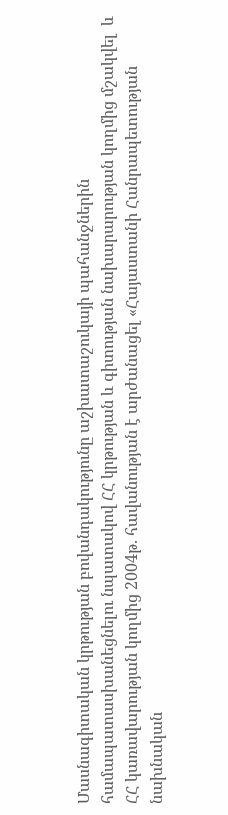Մասնագիտական կրթության բովանդակությունը աշխատաշուկայի պահանջներին համապատասխանեցնելու նպատակով ՀՀ կրթության և գիտության նախարարության կողմից մշակվել  և ՀՀ կառավարության կողմից 2004թ. հավանության է արժանացել «Հայաստանի Հանրապետության նախնական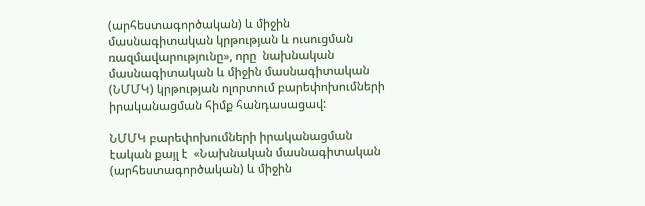(արհեստագործական) և միջին մասնագիտական կրթության և ուսուցման ռազմավարությունը», որը  նախնական մասնագիտական և միջին մասնագիտական (ՆՄՄԿ) կրթության ոլորտում բարեփոխումների իրականացման հիմք հանդասացավ:

ՆՄՄԿ բարեփոխումների իրականացման էական քայլ է  «Նախնական մասնագիտական (արհեստագործական) և միջին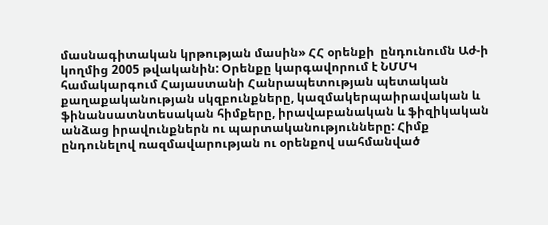մասնագիտական կրթության մասին» ՀՀ օրենքի  ընդունումն Աժ-ի կողմից 2005 թվականին: Օրենքը կարգավորում է ՆՄՄԿ համակարգում Հայաստանի Հանրապետության պետական քաղաքականության սկզբունքները, կազմակերպաիրավական և ֆինանսատնտեսական հիմքերը, իրավաբանական և ֆիզիկական անձաց իրավունքներն ու պարտականությունները: Հիմք ընդունելով ռազմավարության ու օրենքով սահմանված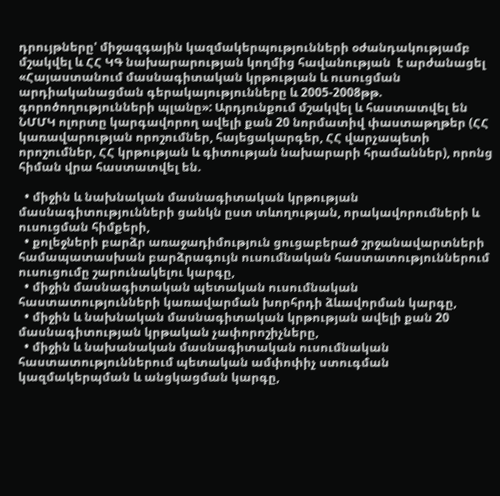դրույթները' միջազգային կազմակերպությունների օժանդակությամբ մշակվել և ՀՀ ԿԳ նախարարության կողմից հավանության  է արժանացել «Հայաստանում մասնագիտական կրթության և ուսուցման արդիականացման գերակայությունները և 2005-2008թթ. գորոծողությունների պլանը»: Արդյունքում մշակվել և հաստատվել են ՆՄՄԿ ոլորտը կարգավորող ավելի քան 20 նորմատիվ փաստաթղթեր (ՀՀ կառավարության որոշումներ, հայեցակարգեր, ՀՀ վարչապետի որոշումներ, ՀՀ կրթության և գիտության նախարարի հրամաններ), որոնց հիման վրա հաստատվել են.

  • միջին և նախնական մասնագիտական կրթության մասնագիտությունների ցանկն ըստ տևողության, որակավորումների և ուսուցման հիմքերի,
  • քոլեջների բարձր առաջադիմություն ցուցաբերած շրջանավարտների համապատասխան բարձրագույն ուսումնական հաստատություններում ուսուցումը շարունակելու կարգը,
  • միջին մասնագիտական պետական ուսումնական հաստատությունների կառավարման խորհրդի ձևավորման կարգը,
  • միջին և նախնական մասնագիտական կրթության ավելի քան 20 մասնագիտության կրթական չափորոշիչները,
  • միջին և նախանական մասնագիտական ուսումնական հաստատություններում պետական ամփոփիչ ստուգման կազմակերպման և անցկացման կարգը,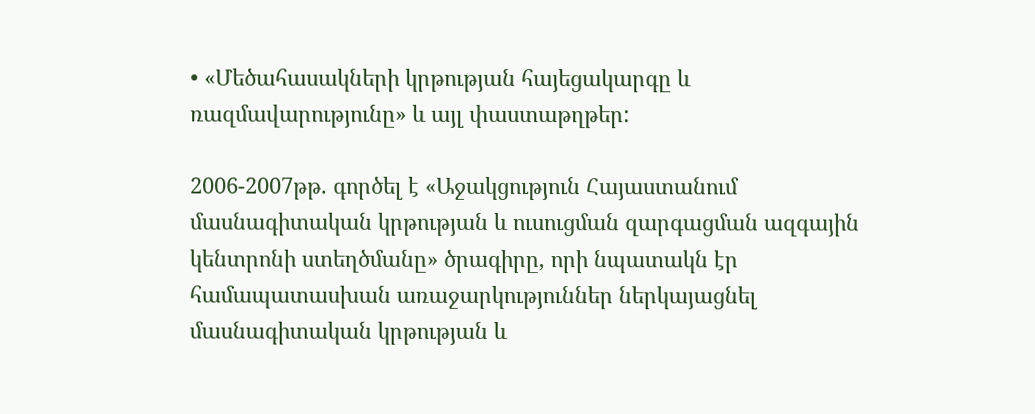• «Մեծահասակների կրթության հայեցակարգը և ռազմավարությունը» և այլ փաստաթղթեր:

2006-2007թթ. գործել է «Աջակցություն Հայաստանում մասնագիտական կրթության և ուսուցման զարգացման ազգային կենտրոնի ստեղծմանը» ծրագիրը, որի նպատակն էր համապատասխան առաջարկություններ ներկայացնել մասնագիտական կրթության և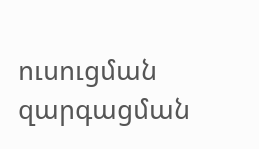ուսուցման զարգացման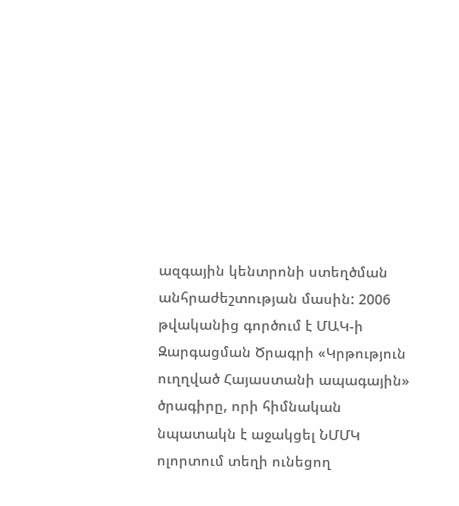ազգային կենտրոնի ստեղծման անհրաժեշտության մասին: 2006 թվականից գործում է ՄԱԿ-ի Զարգացման Ծրագրի «Կրթություն ուղղված Հայաստանի ապագային»  ծրագիրը, որի հիմնական նպատակն է աջակցել ՆՄՄԿ ոլորտում տեղի ունեցող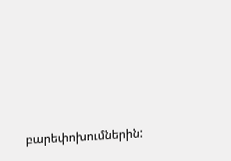բարեփոխումներին: